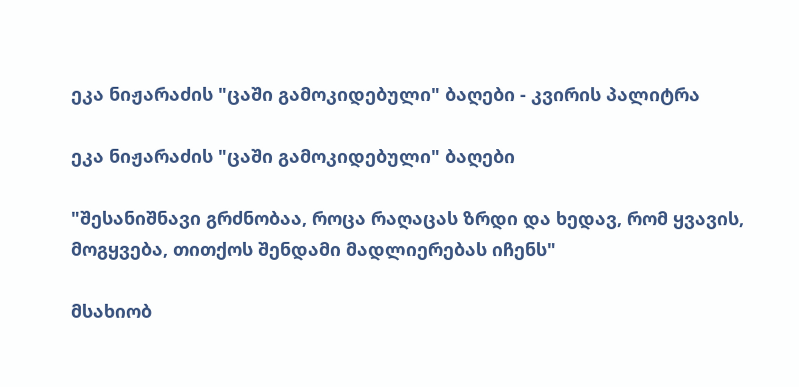ეკა ნიჟარაძის "ცაში გამოკიდებული" ბაღები - კვირის პალიტრა

ეკა ნიჟარაძის "ცაში გამოკიდებული" ბაღები

"შესანიშნავი გრძნობაა, როცა რაღაცას ზრდი და ხედავ, რომ ყვავის, მოგყვება, თითქოს შენდამი მადლიერებას იჩენს"

მსახიობ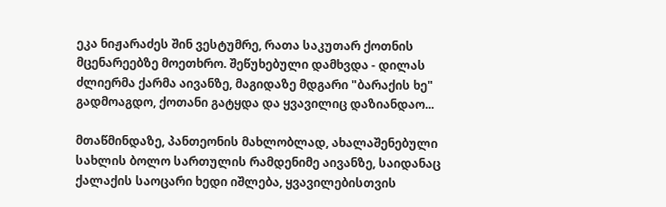ეკა ნიჟარაძეს შინ ვესტუმრე, რათა საკუთარ ქოთნის მცენარეებზე მოეთხრო. შეწუხებული დამხვდა - დილას ძლიერმა ქარმა აივანზე, მაგიდაზე მდგარი "ბარაქის ხე" გადმოაგდო, ქოთანი გატყდა და ყვავილიც დაზიანდაო...

მთაწმინდაზე, პანთეონის მახლობლად, ახალაშენებული სახლის ბოლო სართულის რამდენიმე აივანზე, საიდანაც ქალაქის საოცარი ხედი იშლება, ყვავილებისთვის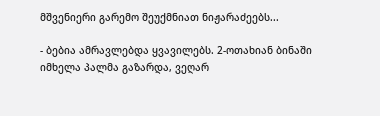მშვენიერი გარემო შეუქმნიათ ნიჟარაძეებს...

- ბებია ამრავლებდა ყვავილებს. 2-ოთახიან ბინაში იმხელა პალმა გაზარდა, ვეღარ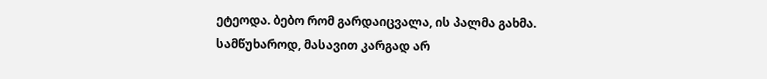ეტეოდა. ბებო რომ გარდაიცვალა, ის პალმა გახმა. სამწუხაროდ, მასავით კარგად არ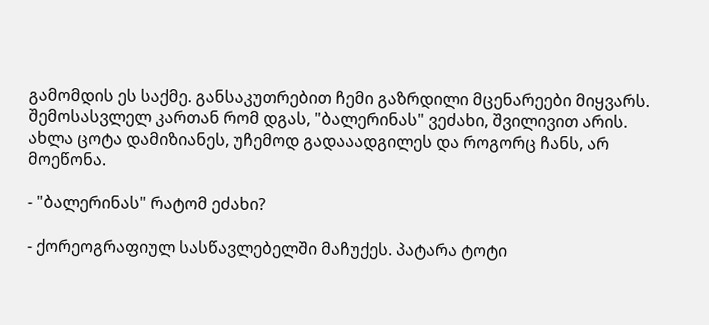გამომდის ეს საქმე. განსაკუთრებით ჩემი გაზრდილი მცენარეები მიყვარს. შემოსასვლელ კართან რომ დგას, "ბალერინას" ვეძახი, შვილივით არის. ახლა ცოტა დამიზიანეს, უჩემოდ გადააადგილეს და როგორც ჩანს, არ მოეწონა.

- "ბალერინას" რატომ ეძახი?

- ქორეოგრაფიულ სასწავლებელში მაჩუქეს. პატარა ტოტი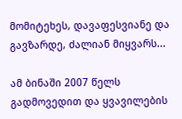მომიტეხეს, დავაფესვიანე და გავზარდე, ძალიან მიყვარს...

ამ ბინაში 2007 წელს გადმოვედით და ყვავილების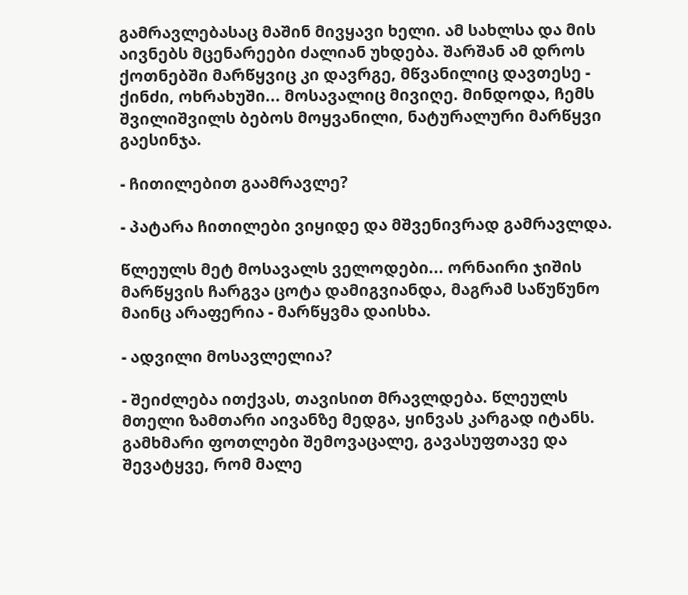გამრავლებასაც მაშინ მივყავი ხელი. ამ სახლსა და მის აივნებს მცენარეები ძალიან უხდება. შარშან ამ დროს ქოთნებში მარწყვიც კი დავრგე, მწვანილიც დავთესე - ქინძი, ოხრახუში... მოსავალიც მივიღე. მინდოდა, ჩემს შვილიშვილს ბებოს მოყვანილი, ნატურალური მარწყვი გაესინჯა.

- ჩითილებით გაამრავლე?

- პატარა ჩითილები ვიყიდე და მშვენივრად გამრავლდა.

წლეულს მეტ მოსავალს ველოდები... ორნაირი ჯიშის მარწყვის ჩარგვა ცოტა დამიგვიანდა, მაგრამ საწუწუნო მაინც არაფერია - მარწყვმა დაისხა.

- ადვილი მოსავლელია?

- შეიძლება ითქვას, თავისით მრავლდება. წლეულს მთელი ზამთარი აივანზე მედგა, ყინვას კარგად იტანს. გამხმარი ფოთლები შემოვაცალე, გავასუფთავე და შევატყვე, რომ მალე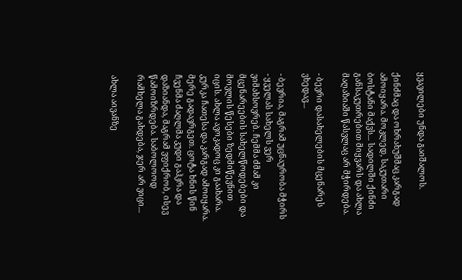ყვავილები უნდა გაიშალოს.

ქინძმაც და ოხრახუშმაც კარგად ამოიყარა. მოკლედ, საკუთარი ბოსტანი მაქვს... სადილში ქინძი განსაკუთრებით მიყვარს და ახლა მაღაზიაში წასვლაც არ მჭირდება.

- ბევრი დასახელების მცენარეს ვხედავ...

- ბევრია, მაგრამ უცნაურობა მჭირს - ყველას სახელს ვერ ვიმახსოვრებ. ჩემმა ძმამ კი მცენარეების სახელწოდებები და მოვლის წესები ზედმიწევნით იცის. ახლა ავოკადოც კი გაახარა. კურკა ჩათესა და კარგად ამოიყარა. მერე გადავრგეთ. ცოტა ხნის წინ ჩვენმა ძაღლმა კუდი გაჰკრა და დაზიანდა, მაგრამ ვფიქრობ, ისევ წამოიზრდება. საბოლოოდ რამხელა გახდება, ჯერ არ ვიცი...

ახლა აივანზე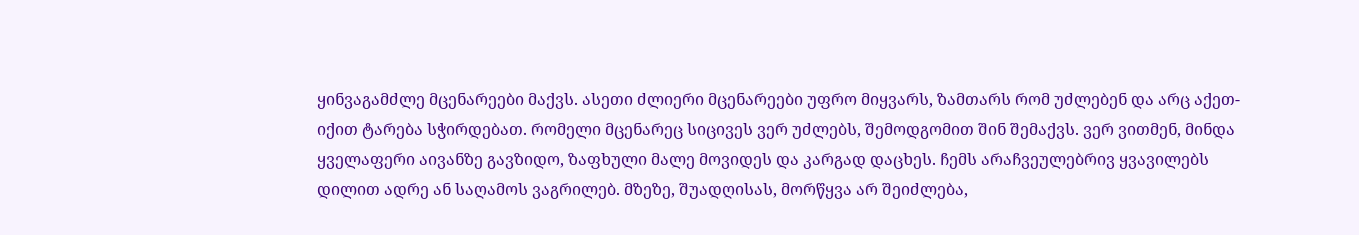ყინვაგამძლე მცენარეები მაქვს. ასეთი ძლიერი მცენარეები უფრო მიყვარს, ზამთარს რომ უძლებენ და არც აქეთ-იქით ტარება სჭირდებათ. რომელი მცენარეც სიცივეს ვერ უძლებს, შემოდგომით შინ შემაქვს. ვერ ვითმენ, მინდა ყველაფერი აივანზე გავზიდო, ზაფხული მალე მოვიდეს და კარგად დაცხეს. ჩემს არაჩვეულებრივ ყვავილებს დილით ადრე ან საღამოს ვაგრილებ. მზეზე, შუადღისას, მორწყვა არ შეიძლება,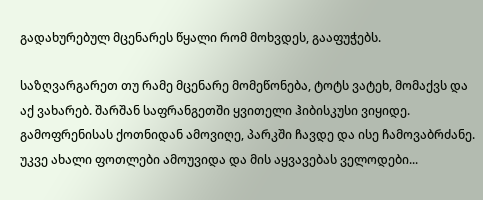გადახურებულ მცენარეს წყალი რომ მოხვდეს, გააფუჭებს.

საზღვარგარეთ თუ რამე მცენარე მომეწონება, ტოტს ვატეხ, მომაქვს და აქ ვახარებ. შარშან საფრანგეთში ყვითელი ჰიბისკუსი ვიყიდე. გამოფრენისას ქოთნიდან ამოვიღე, პარკში ჩავდე და ისე ჩამოვაბრძანე. უკვე ახალი ფოთლები ამოუვიდა და მის აყვავებას ველოდები...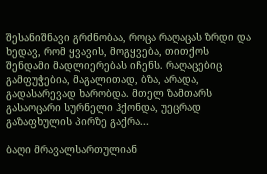შესანიშნავი გრძნობაა, როცა რაღაცას ზრდი და ხედავ, რომ ყვავის, მოგყვება, თითქოს შენდამი მადლიერებას იჩენს. რაღაცებიც გამფუჭებია, მაგალითად, ბზა, არადა, გადასარევად ხარობდა. მთელ ზამთარს გასაოცარი სურნელი ჰქონდა, უეცრად გაზაფხულის პირზე გაქრა...

ბაღი მრავალსართულიან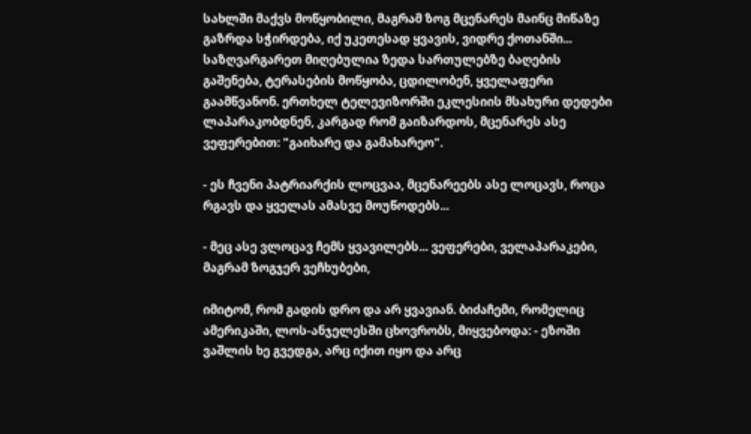სახლში მაქვს მოწყობილი, მაგრამ ზოგ მცენარეს მაინც მიწაზე გაზრდა სჭირდება, იქ უკეთესად ყვავის, ვიდრე ქოთანში... საზღვარგარეთ მიღებულია ზედა სართულებზე ბაღების გაშენება, ტერასების მოწყობა, ცდილობენ, ყველაფერი გაამწვანონ. ერთხელ ტელევიზორში ეკლესიის მსახური დედები ლაპარაკობდნენ, კარგად რომ გაიზარდოს, მცენარეს ასე ვეფერებით: "გაიხარე და გამახარეო".

- ეს ჩვენი პატრიარქის ლოცვაა, მცენარეებს ასე ლოცავს, როცა რგავს და ყველას ამასვე მოუწოდებს...

- მეც ასე ვლოცავ ჩემს ყვავილებს... ვეფერები, ველაპარაკები, მაგრამ ზოგჯერ ვეჩხუბები,

იმიტომ, რომ გადის დრო და არ ყვავიან. ბიძაჩემი, რომელიც ამერიკაში, ლოს-ანჯელესში ცხოვრობს, მიყვებოდა: - ეზოში ვაშლის ხე გვედგა, არც იქით იყო და არც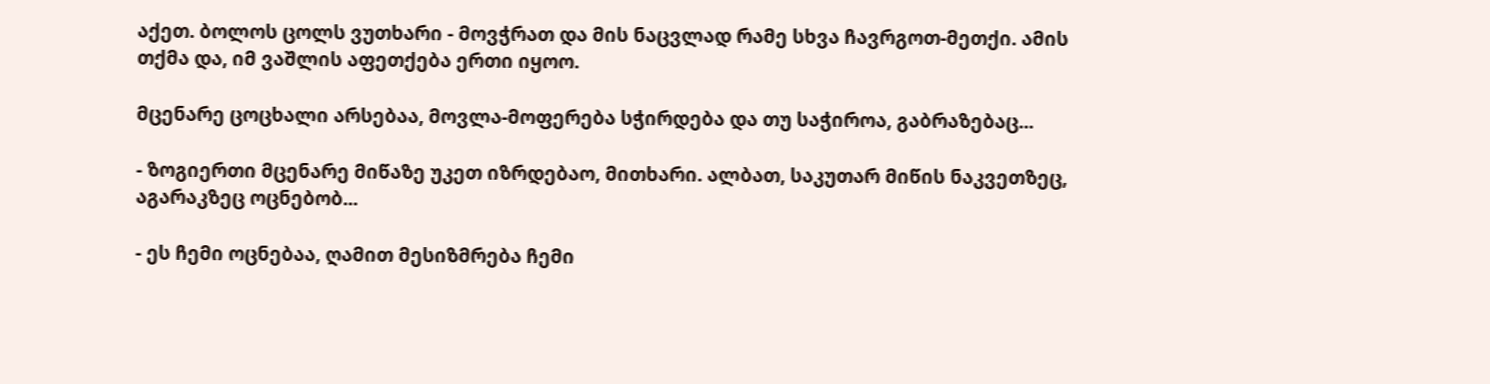აქეთ. ბოლოს ცოლს ვუთხარი - მოვჭრათ და მის ნაცვლად რამე სხვა ჩავრგოთ-მეთქი. ამის თქმა და, იმ ვაშლის აფეთქება ერთი იყოო.

მცენარე ცოცხალი არსებაა, მოვლა-მოფერება სჭირდება და თუ საჭიროა, გაბრაზებაც...

- ზოგიერთი მცენარე მიწაზე უკეთ იზრდებაო, მითხარი. ალბათ, საკუთარ მიწის ნაკვეთზეც, აგარაკზეც ოცნებობ...

- ეს ჩემი ოცნებაა, ღამით მესიზმრება ჩემი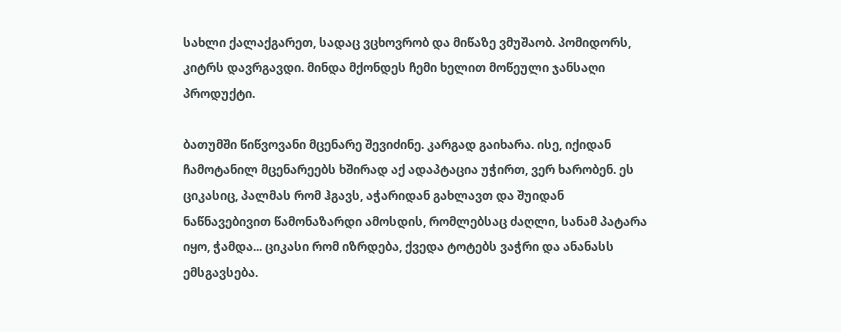სახლი ქალაქგარეთ, სადაც ვცხოვრობ და მიწაზე ვმუშაობ. პომიდორს, კიტრს დავრგავდი. მინდა მქონდეს ჩემი ხელით მოწეული ჯანსაღი პროდუქტი.

ბათუმში წიწვოვანი მცენარე შევიძინე. კარგად გაიხარა. ისე, იქიდან ჩამოტანილ მცენარეებს ხშირად აქ ადაპტაცია უჭირთ, ვერ ხარობენ. ეს ციკასიც, პალმას რომ ჰგავს, აჭარიდან გახლავთ და შუიდან ნაწნავებივით წამონაზარდი ამოსდის, რომლებსაც ძაღლი, სანამ პატარა იყო, ჭამდა... ციკასი რომ იზრდება, ქვედა ტოტებს ვაჭრი და ანანასს ემსგავსება.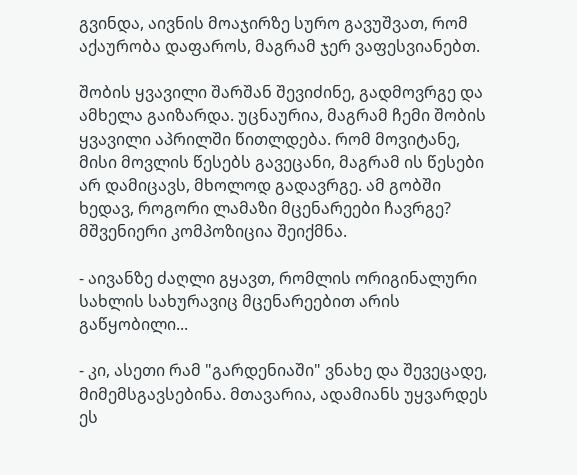გვინდა, აივნის მოაჯირზე სურო გავუშვათ, რომ აქაურობა დაფაროს, მაგრამ ჯერ ვაფესვიანებთ.

შობის ყვავილი შარშან შევიძინე, გადმოვრგე და ამხელა გაიზარდა. უცნაურია, მაგრამ ჩემი შობის ყვავილი აპრილში წითლდება. რომ მოვიტანე, მისი მოვლის წესებს გავეცანი, მაგრამ ის წესები არ დამიცავს, მხოლოდ გადავრგე. ამ გობში ხედავ, როგორი ლამაზი მცენარეები ჩავრგე? მშვენიერი კომპოზიცია შეიქმნა.

- აივანზე ძაღლი გყავთ, რომლის ორიგინალური სახლის სახურავიც მცენარეებით არის გაწყობილი...

- კი, ასეთი რამ "გარდენიაში" ვნახე და შევეცადე, მიმემსგავსებინა. მთავარია, ადამიანს უყვარდეს ეს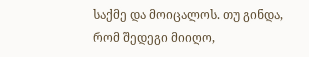საქმე და მოიცალოს. თუ გინდა, რომ შედეგი მიიღო,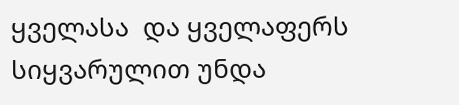ყველასა  და ყველაფერს სიყვარულით უნდა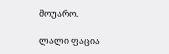მოუარო.

ლალი ფაცია